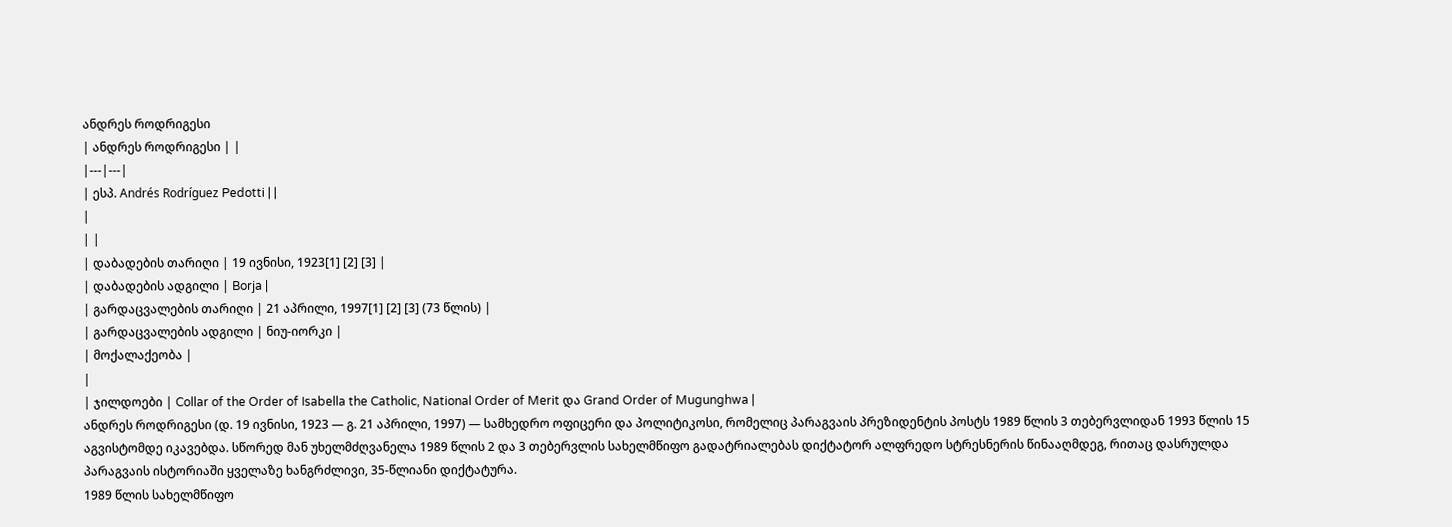ანდრეს როდრიგესი
| ანდრეს როდრიგესი | |
|---|---|
| ესპ. Andrés Rodríguez Pedotti | |
|
| |
| დაბადების თარიღი | 19 ივნისი, 1923[1] [2] [3] |
| დაბადების ადგილი | Borja |
| გარდაცვალების თარიღი | 21 აპრილი, 1997[1] [2] [3] (73 წლის) |
| გარდაცვალების ადგილი | ნიუ-იორკი |
| მოქალაქეობა |
|
| ჯილდოები | Collar of the Order of Isabella the Catholic, National Order of Merit და Grand Order of Mugunghwa |
ანდრეს როდრიგესი (დ. 19 ივნისი, 1923 — გ. 21 აპრილი, 1997) — სამხედრო ოფიცერი და პოლიტიკოსი, რომელიც პარაგვაის პრეზიდენტის პოსტს 1989 წლის 3 თებერვლიდან 1993 წლის 15 აგვისტომდე იკავებდა. სწორედ მან უხელმძღვანელა 1989 წლის 2 და 3 თებერვლის სახელმწიფო გადატრიალებას დიქტატორ ალფრედო სტრესნერის წინააღმდეგ, რითაც დასრულდა პარაგვაის ისტორიაში ყველაზე ხანგრძლივი, 35-წლიანი დიქტატურა.
1989 წლის სახელმწიფო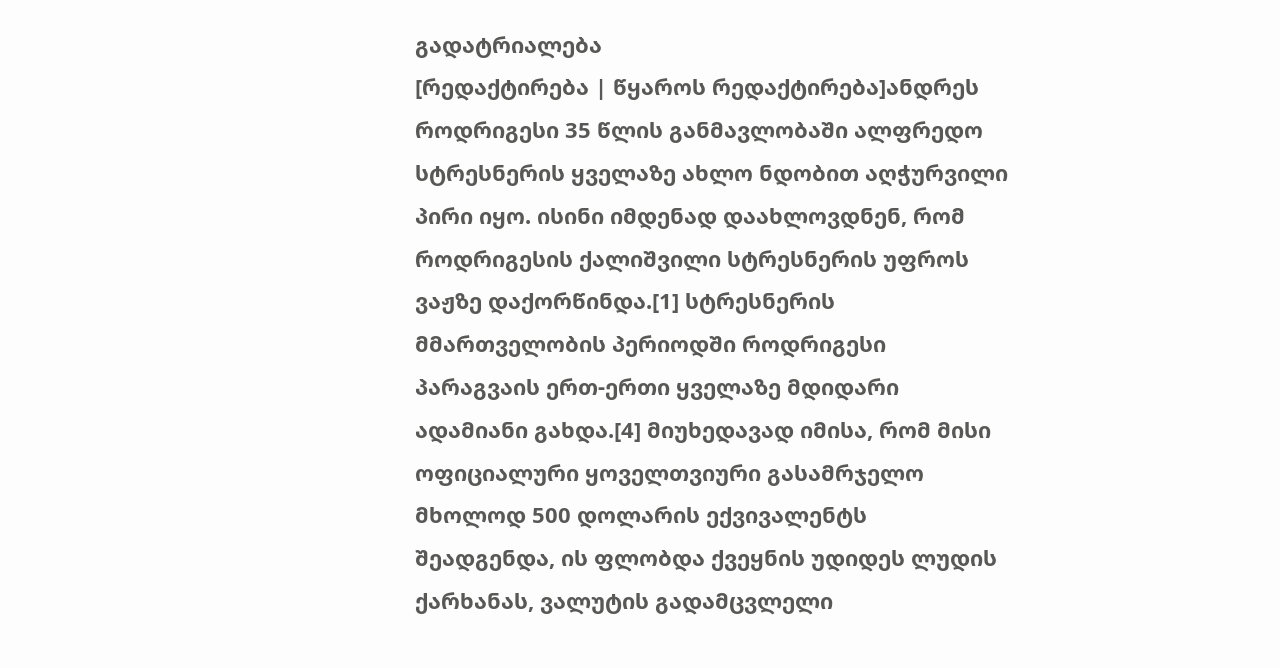გადატრიალება
[რედაქტირება | წყაროს რედაქტირება]ანდრეს როდრიგესი 35 წლის განმავლობაში ალფრედო სტრესნერის ყველაზე ახლო ნდობით აღჭურვილი პირი იყო. ისინი იმდენად დაახლოვდნენ, რომ როდრიგესის ქალიშვილი სტრესნერის უფროს ვაჟზე დაქორწინდა.[1] სტრესნერის მმართველობის პერიოდში როდრიგესი პარაგვაის ერთ-ერთი ყველაზე მდიდარი ადამიანი გახდა.[4] მიუხედავად იმისა, რომ მისი ოფიციალური ყოველთვიური გასამრჯელო მხოლოდ 500 დოლარის ექვივალენტს შეადგენდა, ის ფლობდა ქვეყნის უდიდეს ლუდის ქარხანას, ვალუტის გადამცვლელი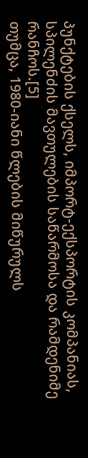პუნქტების ქსელს, იმპორტ-ექსპორტის კომპანიას, სპილენძის მავთულების საწარმოსა და რამდენიმე რანჩოს.[5]
თუმცა, 1980-იანი წლების მიწურულს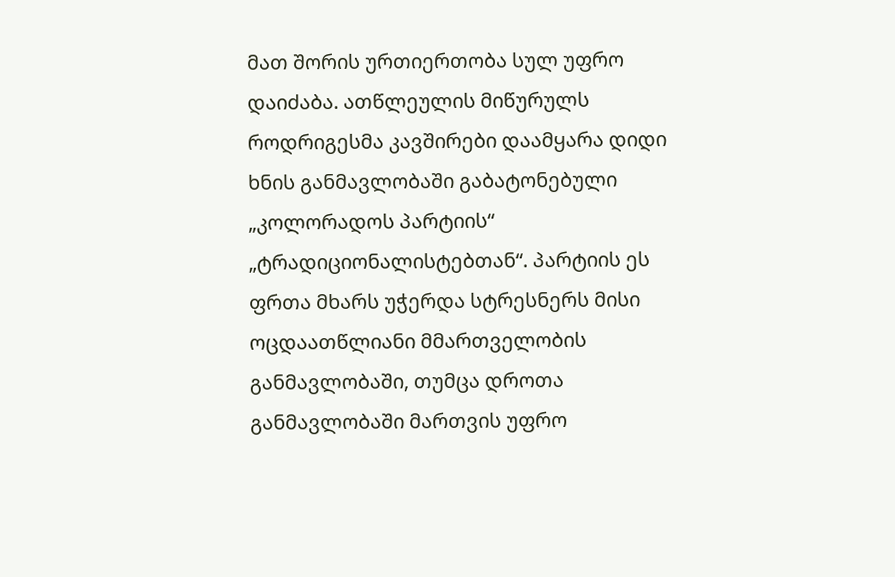მათ შორის ურთიერთობა სულ უფრო დაიძაბა. ათწლეულის მიწურულს როდრიგესმა კავშირები დაამყარა დიდი ხნის განმავლობაში გაბატონებული „კოლორადოს პარტიის“ „ტრადიციონალისტებთან“. პარტიის ეს ფრთა მხარს უჭერდა სტრესნერს მისი ოცდაათწლიანი მმართველობის განმავლობაში, თუმცა დროთა განმავლობაში მართვის უფრო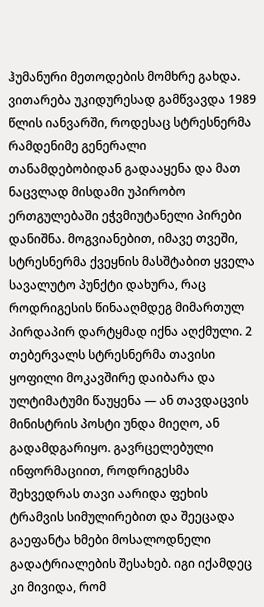ჰუმანური მეთოდების მომხრე გახდა. ვითარება უკიდურესად გამწვავდა 1989 წლის იანვარში, როდესაც სტრესნერმა რამდენიმე გენერალი თანამდებობიდან გადააყენა და მათ ნაცვლად მისდამი უპირობო ერთგულებაში ეჭვმიუტანელი პირები დანიშნა. მოგვიანებით, იმავე თვეში, სტრესნერმა ქვეყნის მასშტაბით ყველა სავალუტო პუნქტი დახურა, რაც როდრიგესის წინააღმდეგ მიმართულ პირდაპირ დარტყმად იქნა აღქმული. 2 თებერვალს სტრესნერმა თავისი ყოფილი მოკავშირე დაიბარა და ულტიმატუმი წაუყენა — ან თავდაცვის მინისტრის პოსტი უნდა მიეღო, ან გადამდგარიყო. გავრცელებული ინფორმაციით, როდრიგესმა შეხვედრას თავი აარიდა ფეხის ტრამვის სიმულირებით და შეეცადა გაეფანტა ხმები მოსალოდნელი გადატრიალების შესახებ. იგი იქამდეც კი მივიდა, რომ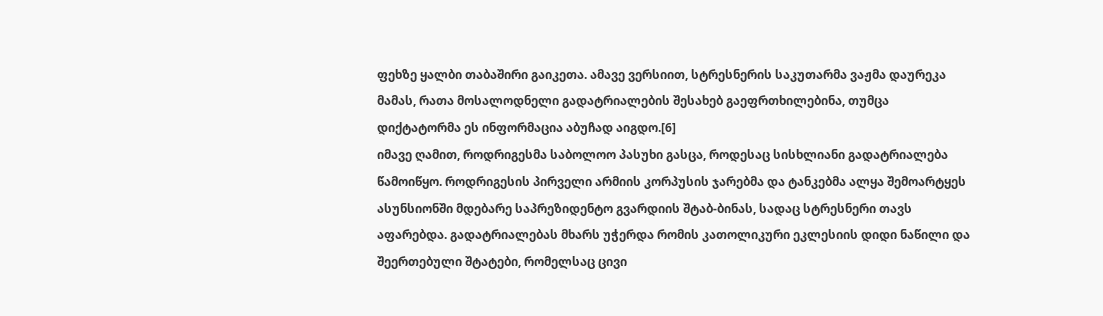ფეხზე ყალბი თაბაშირი გაიკეთა. ამავე ვერსიით, სტრესნერის საკუთარმა ვაჟმა დაურეკა მამას, რათა მოსალოდნელი გადატრიალების შესახებ გაეფრთხილებინა, თუმცა დიქტატორმა ეს ინფორმაცია აბუჩად აიგდო.[6]
იმავე ღამით, როდრიგესმა საბოლოო პასუხი გასცა, როდესაც სისხლიანი გადატრიალება წამოიწყო. როდრიგესის პირველი არმიის კორპუსის ჯარებმა და ტანკებმა ალყა შემოარტყეს ასუნსიონში მდებარე საპრეზიდენტო გვარდიის შტაბ-ბინას, სადაც სტრესნერი თავს აფარებდა. გადატრიალებას მხარს უჭერდა რომის კათოლიკური ეკლესიის დიდი ნაწილი და შეერთებული შტატები, რომელსაც ცივი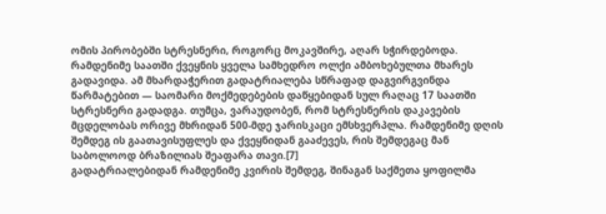ომის პირობებში სტრესნერი, როგორც მოკავშირე, აღარ სჭირდებოდა. რამდენიმე საათში ქვეყნის ყველა სამხედრო ოლქი ამბოხებულთა მხარეს გადავიდა. ამ მხარდაჭერით გადატრიალება სწრაფად დაგვირგვინდა წარმატებით — საომარი მოქმედებების დაწყებიდან სულ რაღაც 17 საათში სტრესნერი გადადგა. თუმცა, ვარაუდობენ, რომ სტრესნერის დაკავების მცდელობას ორივე მხრიდან 500-მდე ჯარისკაცი ემსხვერპლა. რამდენიმე დღის შემდეგ ის გაათავისუფლეს და ქვეყნიდან გააძევეს, რის შემდეგაც მან საბოლოოდ ბრაზილიას შეაფარა თავი.[7]
გადატრიალებიდან რამდენიმე კვირის შემდეგ, შინაგან საქმეთა ყოფილმა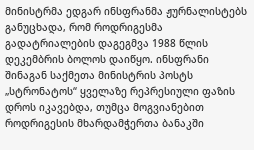მინისტრმა ედგარ ინსფრანმა ჟურნალისტებს განუცხადა, რომ როდრიგესმა გადატრიალების დაგეგმვა 1988 წლის დეკემბრის ბოლოს დაიწყო. ინსფრანი შინაგან საქმეთა მინისტრის პოსტს „სტრონატოს“ ყველაზე რეპრესიული ფაზის დროს იკავებდა, თუმცა მოგვიანებით როდრიგესის მხარდამჭერთა ბანაკში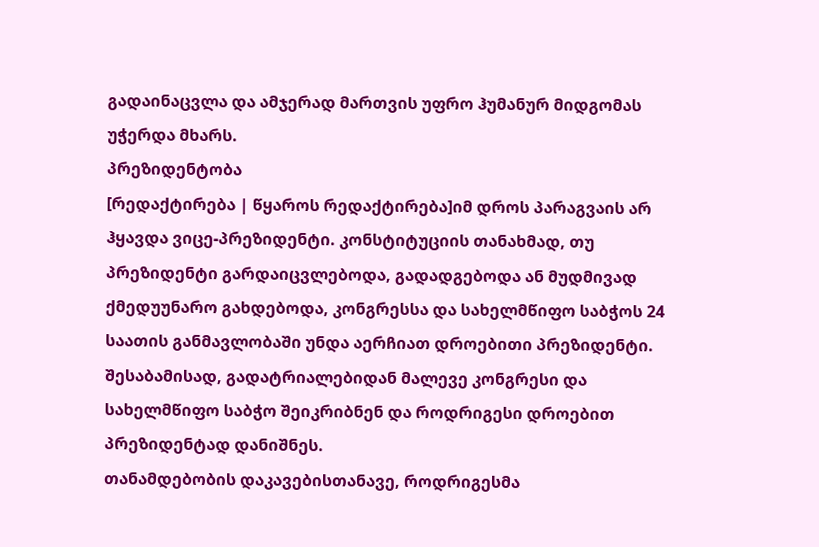გადაინაცვლა და ამჯერად მართვის უფრო ჰუმანურ მიდგომას უჭერდა მხარს.
პრეზიდენტობა
[რედაქტირება | წყაროს რედაქტირება]იმ დროს პარაგვაის არ ჰყავდა ვიცე-პრეზიდენტი. კონსტიტუციის თანახმად, თუ პრეზიდენტი გარდაიცვლებოდა, გადადგებოდა ან მუდმივად ქმედუუნარო გახდებოდა, კონგრესსა და სახელმწიფო საბჭოს 24 საათის განმავლობაში უნდა აერჩიათ დროებითი პრეზიდენტი. შესაბამისად, გადატრიალებიდან მალევე კონგრესი და სახელმწიფო საბჭო შეიკრიბნენ და როდრიგესი დროებით პრეზიდენტად დანიშნეს.
თანამდებობის დაკავებისთანავე, როდრიგესმა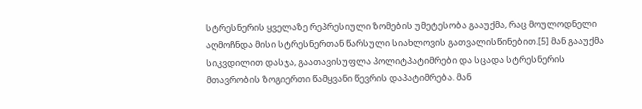სტრესნერის ყველაზე რეპრესიული ზომების უმეტესობა გააუქმა, რაც მოულოდნელი აღმოჩნდა მისი სტრესნერთან წარსული სიახლოვის გათვალისწინებით.[5] მან გააუქმა სიკვდილით დასჯა, გაათავისუფლა პოლიტპატიმრები და სცადა სტრესნერის მთავრობის ზოგიერთი წამყვანი წევრის დაპატიმრება. მან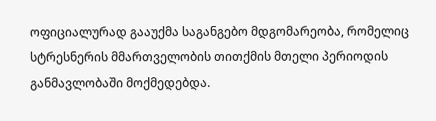ოფიციალურად გააუქმა საგანგებო მდგომარეობა, რომელიც სტრესნერის მმართველობის თითქმის მთელი პერიოდის განმავლობაში მოქმედებდა.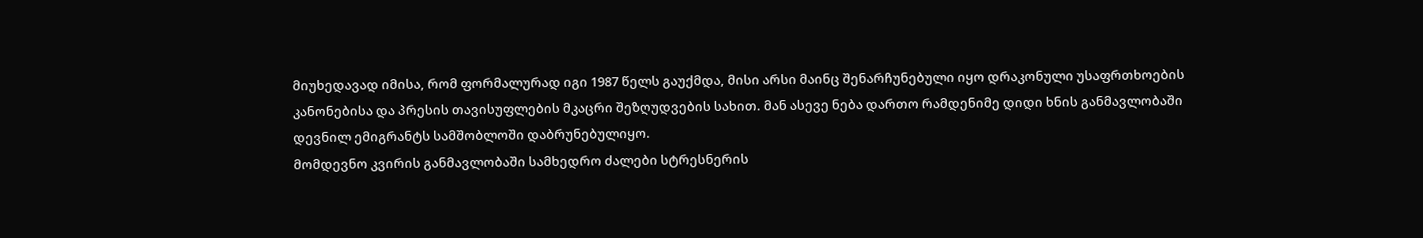მიუხედავად იმისა, რომ ფორმალურად იგი 1987 წელს გაუქმდა, მისი არსი მაინც შენარჩუნებული იყო დრაკონული უსაფრთხოების კანონებისა და პრესის თავისუფლების მკაცრი შეზღუდვების სახით. მან ასევე ნება დართო რამდენიმე დიდი ხნის განმავლობაში დევნილ ემიგრანტს სამშობლოში დაბრუნებულიყო.
მომდევნო კვირის განმავლობაში სამხედრო ძალები სტრესნერის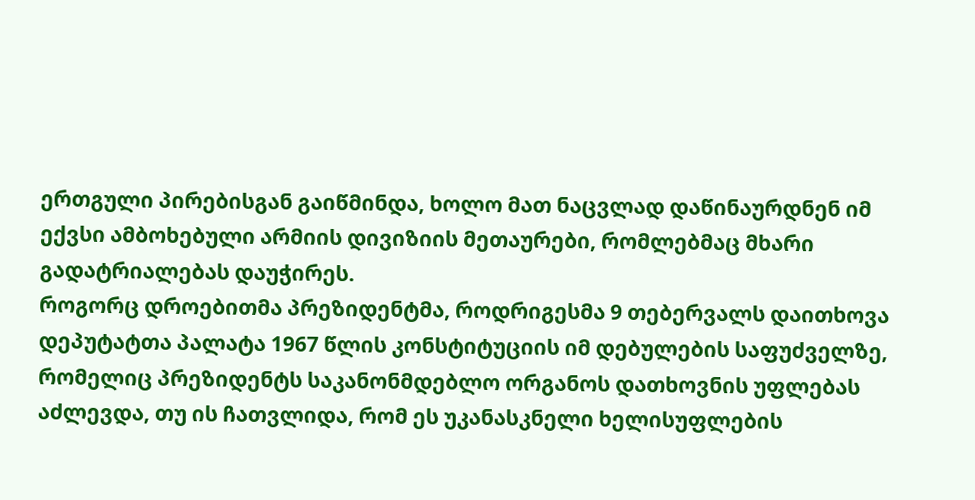ერთგული პირებისგან გაიწმინდა, ხოლო მათ ნაცვლად დაწინაურდნენ იმ ექვსი ამბოხებული არმიის დივიზიის მეთაურები, რომლებმაც მხარი გადატრიალებას დაუჭირეს.
როგორც დროებითმა პრეზიდენტმა, როდრიგესმა 9 თებერვალს დაითხოვა დეპუტატთა პალატა 1967 წლის კონსტიტუციის იმ დებულების საფუძველზე, რომელიც პრეზიდენტს საკანონმდებლო ორგანოს დათხოვნის უფლებას აძლევდა, თუ ის ჩათვლიდა, რომ ეს უკანასკნელი ხელისუფლების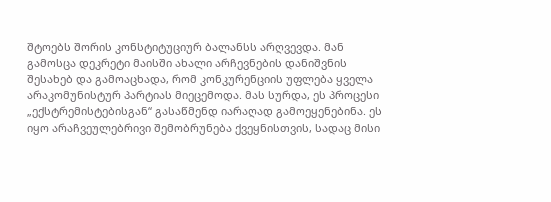შტოებს შორის კონსტიტუციურ ბალანსს არღვევდა. მან გამოსცა დეკრეტი მაისში ახალი არჩევნების დანიშვნის შესახებ და გამოაცხადა, რომ კონკურენციის უფლება ყველა არაკომუნისტურ პარტიას მიეცემოდა. მას სურდა, ეს პროცესი „ექსტრემისტებისგან“ გასაწმენდ იარაღად გამოეყენებინა. ეს იყო არაჩვეულებრივი შემობრუნება ქვეყნისთვის, სადაც მისი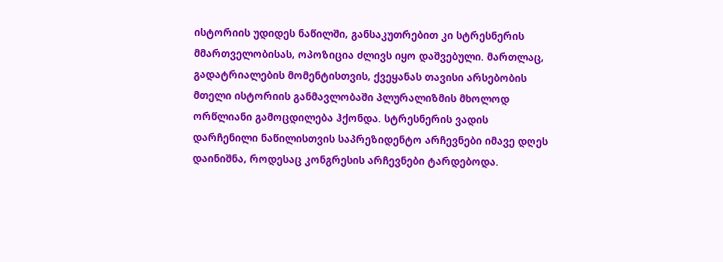ისტორიის უდიდეს ნაწილში, განსაკუთრებით კი სტრესნერის მმართველობისას, ოპოზიცია ძლივს იყო დაშვებული. მართლაც, გადატრიალების მომენტისთვის, ქვეყანას თავისი არსებობის მთელი ისტორიის განმავლობაში პლურალიზმის მხოლოდ ორწლიანი გამოცდილება ჰქონდა. სტრესნერის ვადის დარჩენილი ნაწილისთვის საპრეზიდენტო არჩევნები იმავე დღეს დაინიშნა, როდესაც კონგრესის არჩევნები ტარდებოდა.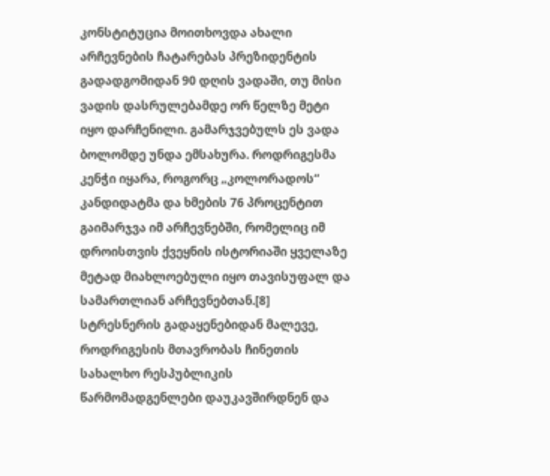კონსტიტუცია მოითხოვდა ახალი არჩევნების ჩატარებას პრეზიდენტის გადადგომიდან 90 დღის ვადაში, თუ მისი ვადის დასრულებამდე ორ წელზე მეტი იყო დარჩენილი. გამარჯვებულს ეს ვადა ბოლომდე უნდა ემსახურა. როდრიგესმა კენჭი იყარა, როგორც „კოლორადოს“ კანდიდატმა და ხმების 76 პროცენტით გაიმარჯვა იმ არჩევნებში, რომელიც იმ დროისთვის ქვეყნის ისტორიაში ყველაზე მეტად მიახლოებული იყო თავისუფალ და სამართლიან არჩევნებთან.[8]
სტრესნერის გადაყენებიდან მალევე, როდრიგესის მთავრობას ჩინეთის სახალხო რესპუბლიკის წარმომადგენლები დაუკავშირდნენ და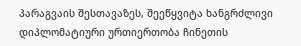პარაგვაის შესთავაზეს, შეეწყვიტა ხანგრძლივი დიპლომატიური ურთიერთობა ჩინეთის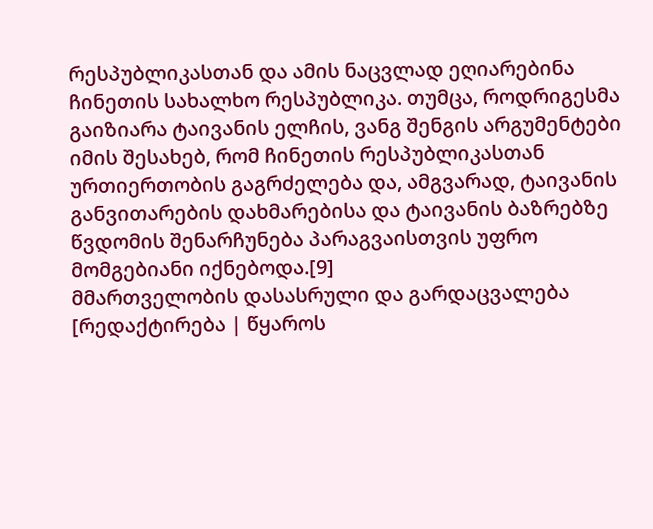რესპუბლიკასთან და ამის ნაცვლად ეღიარებინა ჩინეთის სახალხო რესპუბლიკა. თუმცა, როდრიგესმა გაიზიარა ტაივანის ელჩის, ვანგ შენგის არგუმენტები იმის შესახებ, რომ ჩინეთის რესპუბლიკასთან ურთიერთობის გაგრძელება და, ამგვარად, ტაივანის განვითარების დახმარებისა და ტაივანის ბაზრებზე წვდომის შენარჩუნება პარაგვაისთვის უფრო მომგებიანი იქნებოდა.[9]
მმართველობის დასასრული და გარდაცვალება
[რედაქტირება | წყაროს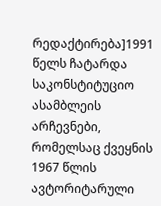რედაქტირება]1991 წელს ჩატარდა საკონსტიტუციო ასამბლეის არჩევნები, რომელსაც ქვეყნის 1967 წლის ავტორიტარული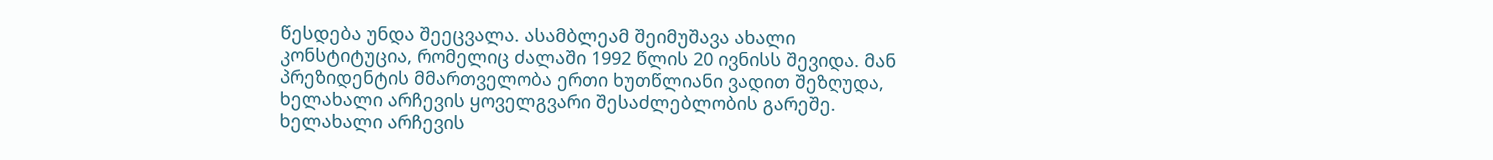წესდება უნდა შეეცვალა. ასამბლეამ შეიმუშავა ახალი კონსტიტუცია, რომელიც ძალაში 1992 წლის 20 ივნისს შევიდა. მან პრეზიდენტის მმართველობა ერთი ხუთწლიანი ვადით შეზღუდა, ხელახალი არჩევის ყოველგვარი შესაძლებლობის გარეშე. ხელახალი არჩევის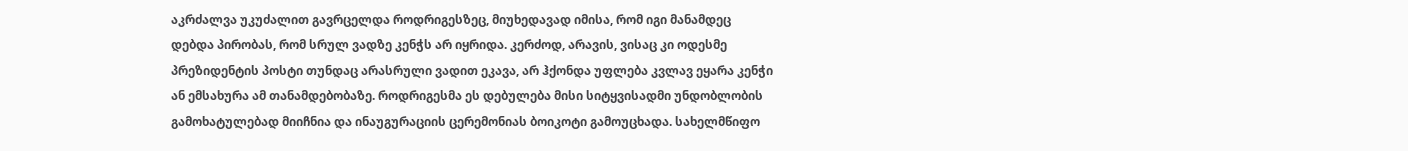აკრძალვა უკუძალით გავრცელდა როდრიგესზეც, მიუხედავად იმისა, რომ იგი მანამდეც დებდა პირობას, რომ სრულ ვადზე კენჭს არ იყრიდა. კერძოდ, არავის, ვისაც კი ოდესმე პრეზიდენტის პოსტი თუნდაც არასრული ვადით ეკავა, არ ჰქონდა უფლება კვლავ ეყარა კენჭი ან ემსახურა ამ თანამდებობაზე. როდრიგესმა ეს დებულება მისი სიტყვისადმი უნდობლობის გამოხატულებად მიიჩნია და ინაუგურაციის ცერემონიას ბოიკოტი გამოუცხადა. სახელმწიფო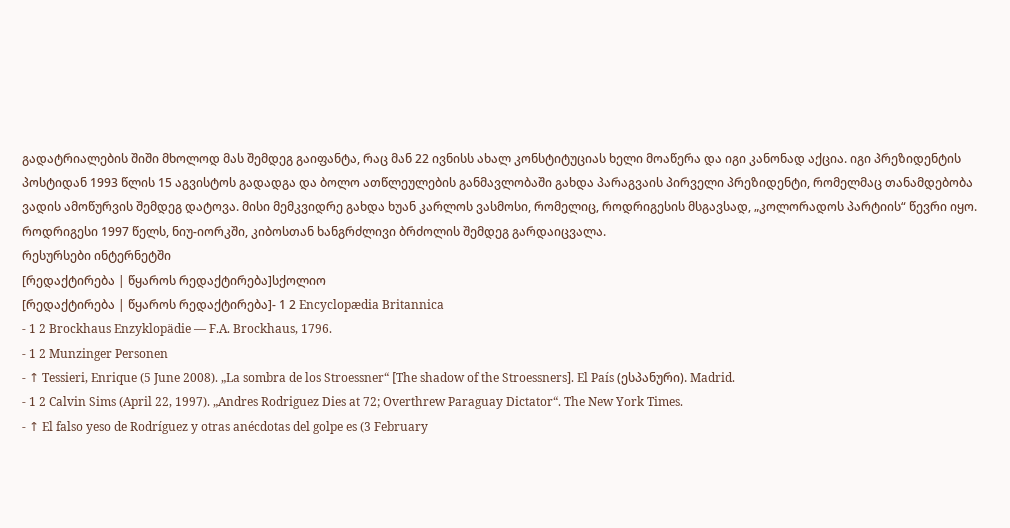გადატრიალების შიში მხოლოდ მას შემდეგ გაიფანტა, რაც მან 22 ივნისს ახალ კონსტიტუციას ხელი მოაწერა და იგი კანონად აქცია. იგი პრეზიდენტის პოსტიდან 1993 წლის 15 აგვისტოს გადადგა და ბოლო ათწლეულების განმავლობაში გახდა პარაგვაის პირველი პრეზიდენტი, რომელმაც თანამდებობა ვადის ამოწურვის შემდეგ დატოვა. მისი მემკვიდრე გახდა ხუან კარლოს ვასმოსი, რომელიც, როდრიგესის მსგავსად, „კოლორადოს პარტიის“ წევრი იყო.
როდრიგესი 1997 წელს, ნიუ-იორკში, კიბოსთან ხანგრძლივი ბრძოლის შემდეგ გარდაიცვალა.
რესურსები ინტერნეტში
[რედაქტირება | წყაროს რედაქტირება]სქოლიო
[რედაქტირება | წყაროს რედაქტირება]- 1 2 Encyclopædia Britannica
- 1 2 Brockhaus Enzyklopädie — F.A. Brockhaus, 1796.
- 1 2 Munzinger Personen
- ↑ Tessieri, Enrique (5 June 2008). „La sombra de los Stroessner“ [The shadow of the Stroessners]. El País (ესპანური). Madrid.
- 1 2 Calvin Sims (April 22, 1997). „Andres Rodriguez Dies at 72; Overthrew Paraguay Dictator“. The New York Times.
- ↑ El falso yeso de Rodríguez y otras anécdotas del golpe es (3 February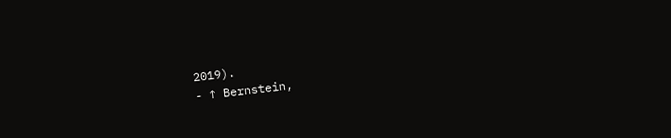2019).
- ↑ Bernstein,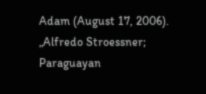Adam (August 17, 2006). „Alfredo Stroessner; Paraguayan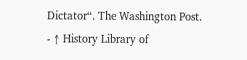Dictator“. The Washington Post.
- ↑ History Library of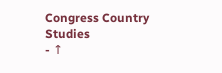Congress Country Studies
- ↑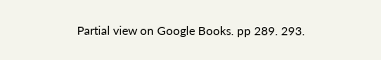Partial view on Google Books. pp 289. 293.